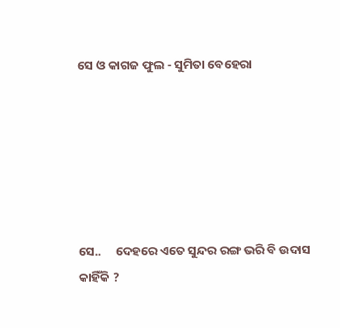ସେ ଓ କାଗଜ ଫୁଲ - ସୁମିତା ବେହେରା






ସେ..     ଦେହରେ ଏତେ ସୁନ୍ଦର ରଙ୍ଗ ଭରି ବି ଉଦାସ କାହିଁକି ?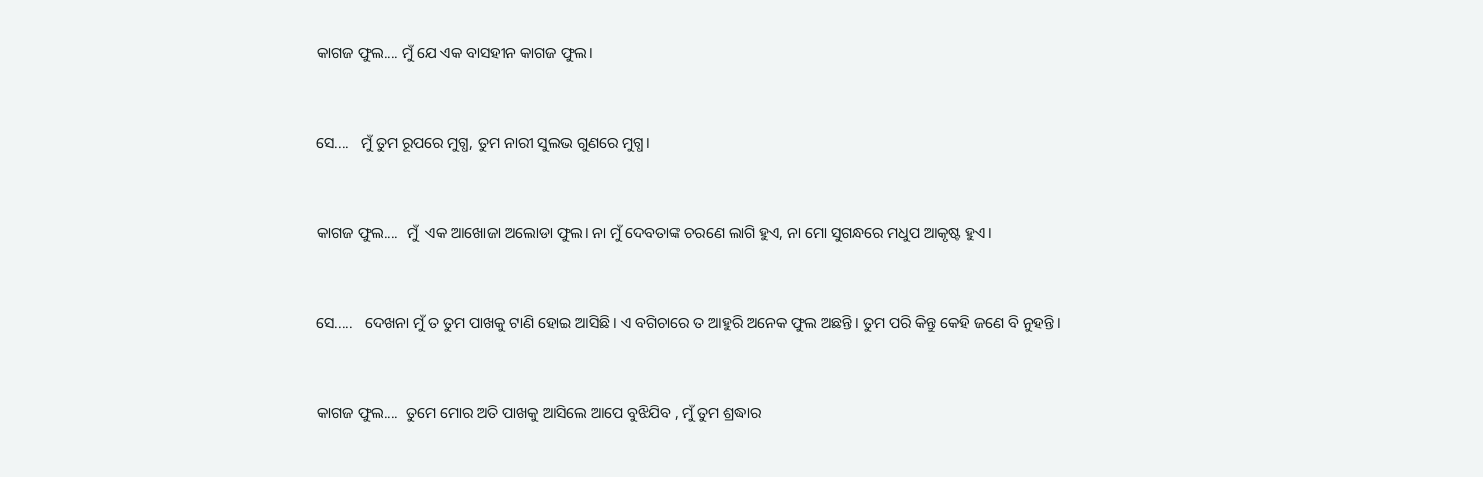କାଗଜ ଫୁଲ.... ମୁଁ ଯେ ଏକ ବାସହୀନ କାଗଜ ଫୁଲ।


ସେ....   ମୁଁ ତୁମ ରୂପରେ ମୁଗ୍ଧ, ତୁମ ନାରୀ ସୁଲଭ ଗୁଣରେ ମୁଗ୍ଧ।


କାଗଜ ଫୁଲ....  ମୁଁ  ଏକ ଆଖୋଜା ଅଲୋଡା ଫୁଲ। ନା ମୁଁ ଦେବତାଙ୍କ ଚରଣେ ଲାଗି ହୁଏ, ନା ମୋ ସୁଗନ୍ଧରେ ମଧୁପ ଆକୃଷ୍ଟ ହୁଏ।


ସେ.....   ଦେଖନା ମୁଁ ତ ତୁମ ପାଖକୁ ଟାଣି ହୋଇ ଆସିଛି। ଏ ବଗିଚାରେ ତ ଆହୁରି ଅନେକ ଫୁଲ ଅଛନ୍ତି। ତୁମ ପରି କିନ୍ତୁ କେହି ଜଣେ ବି ନୁହନ୍ତି।


କାଗଜ ଫୁଲ....  ତୁମେ ମୋର ଅତି ପାଖକୁ ଆସିଲେ ଆପେ ବୁଝିଯିବ , ମୁଁ ତୁମ ଶ୍ରଦ୍ଧାର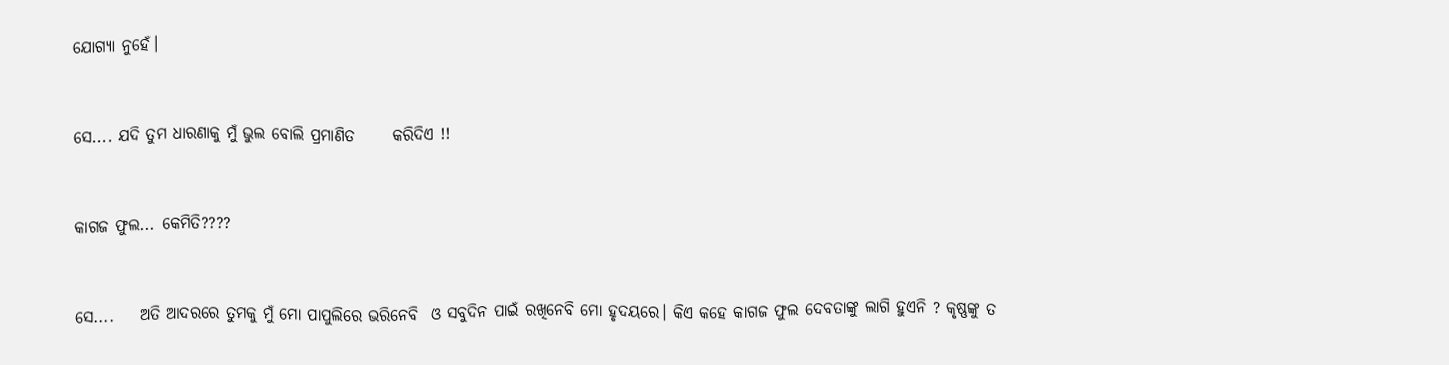ଯୋଗ୍ୟା ନୁହେଁ।


ସେ.... ଯଦି ତୁମ ଧାରଣାକୁ ମୁଁ ଭୁଲ ବୋଲି ପ୍ରମାଣିତ      କରିଦିଏ !!


କାଗଜ ଫୁଲ... କେମିତି????


ସେ....    ଅତି ଆଦରରେ ତୁମକୁ ମୁଁ ମୋ ପାପୁଲିରେ ଭରିନେବି  ଓ ସବୁଦିନ ପାଇଁ ରଖିନେବି ମୋ ହୃଦୟରେ। କିଏ କହେ କାଗଜ ଫୁଲ ଦେବତାଙ୍କୁ ଲାଗି ହୁଏନି ? କୃଷ୍ଣଙ୍କୁ ତ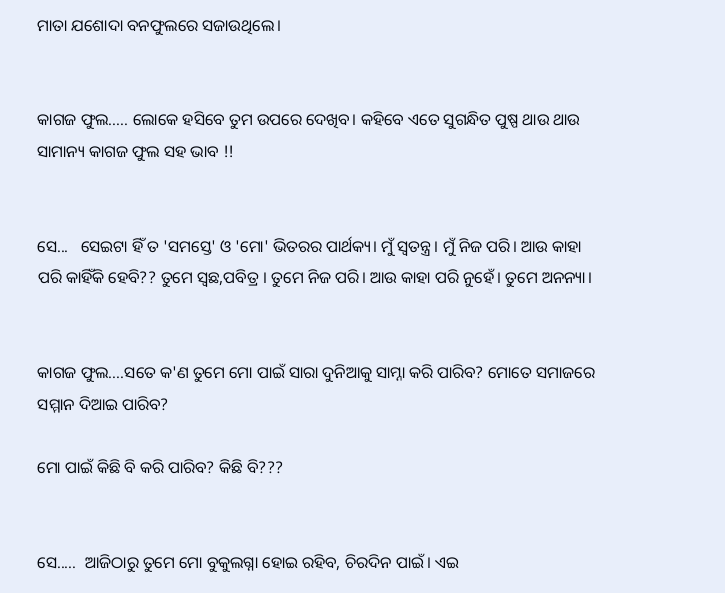ମାତା ଯଶୋଦା ବନଫୁଲରେ ସଜାଉଥିଲେ।


କାଗଜ ଫୁଲ..... ଲୋକେ ହସିବେ ତୁମ ଉପରେ ଦେଖିବ। କହିବେ ଏତେ ସୁଗନ୍ଧିତ ପୁଷ୍ପ ଥାଉ ଥାଉ ସାମାନ୍ୟ କାଗଜ ଫୁଲ ସହ ଭାବ !!


ସେ...   ସେଇଟା ହିଁ ତ 'ସମସ୍ତେ' ଓ 'ମୋ' ଭିତରର ପାର୍ଥକ୍ୟ। ମୁଁ ସ୍ୱତନ୍ତ୍ର। ମୁଁ ନିଜ ପରି। ଆଉ କାହା ପରି କାହିଁକି ହେବି?? ତୁମେ ସ୍ଵଛ,ପବିତ୍ର । ତୁମେ ନିଜ ପରି। ଆଉ କାହା ପରି ନୁହେଁ। ତୁମେ ଅନନ୍ୟା।


କାଗଜ ଫୁଲ....ସତେ କ'ଣ ତୁମେ ମୋ ପାଇଁ ସାରା ଦୁନିଆକୁ ସାମ୍ନା କରି ପାରିବ? ମୋତେ ସମାଜରେ ସମ୍ମାନ ଦିଆଇ ପାରିବ?

ମୋ ପାଇଁ କିଛି ବି କରି ପାରିବ? କିଛି ବି???


ସେ.....  ଆଜିଠାରୁ ତୁମେ ମୋ ବୁକୁଲଗ୍ନା ହୋଇ ରହିବ, ଚିରଦିନ ପାଇଁ। ଏଇ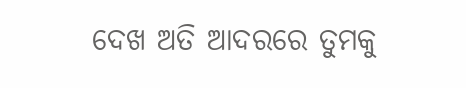ଦେଖ ଅତି ଆଦରରେ ତୁମକୁ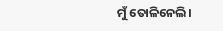ମୁଁ ତୋଳିନେଲି।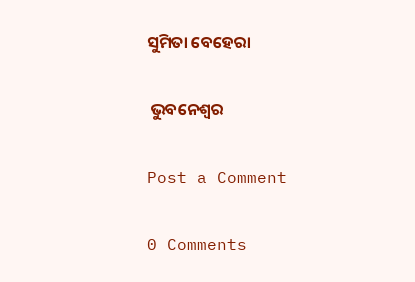ସୁମିତା ବେହେରା

 ଭୁବନେଶ୍ବର

Post a Comment

0 Comments